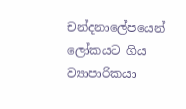චන්දනාලේපයෙන් ලෝකයට ගිය ව්‍යාපාරිකයා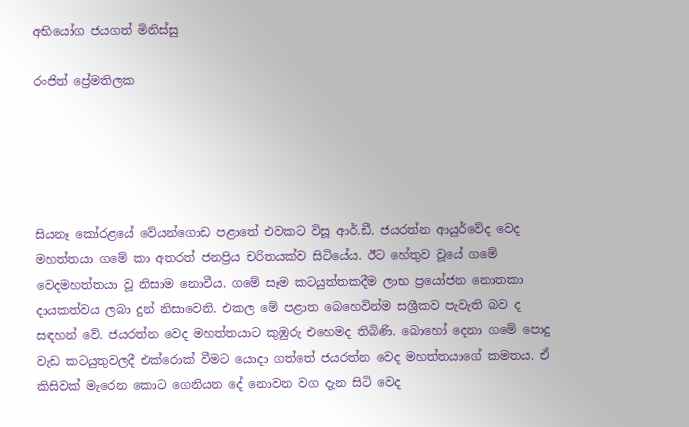අභියෝග ජයගත් මිනිස්සු

රංජිත් ප්‍රේමතිලක





සියනෑ කෝරළයේ වේයන්ගොඩ පළාතේ එවකට විසූ ආර්.ඩී. ජයරත්න ආයුර්වේද වෙද මහත්තයා ගමේ කා අතරත් ජනප්‍රිය චරිතයක්ව සිටියේය. ඊට හේතුව වූයේ ගමේ වෙදමහත්තයා වූ නිසාම නොවීය. ගමේ සෑම කටයුත්තකදීම ලාභ ප්‍රයෝජන නොතකා ද‌ායකත්වය ලබා දුන් නිසාවෙනි. එකල මේ පළාත බෙහෙවින්ම සශ්‍රීකව පැවැති බව ද සඳහන් වේ. ජයරත්න වෙද මහත්තයාට කුඹුරු එහෙමද තිබිණි. බොහෝ දෙනා ගමේ පොදු වැඩ කටයුතුවලදී එක්රොක් වීමට යොද‌ා ගත්තේ ජයරත්න වෙද මහත්තයාගේ කමතය. ඒ කිසිවක් මැරෙන කොට ගෙනියන දේ නොවන වග දැන සිටි වෙද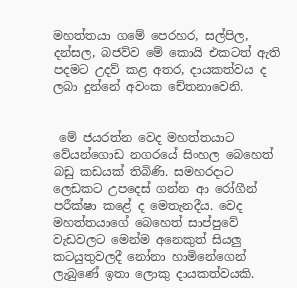මහත්තයා ගමේ පෙරහර, සල්පිල, දන්සල, බජව්ව මේ කොයි එකටත් ඇති පදමට උදව් කළ අතර, ද‌ායකත්වය ද ලබා දුන්නේ අවංක චේතනාවෙනි.


 මේ ජයරත්න වෙද මහත්තයාට වේයන්ගොඩ නගරයේ සිංහල බෙහෙත් බඩු කඩයක් තිබිණි. සමහරද‌ාට ලෙඩකට උපදෙස් ගන්න ආ රෝගීන් පරීක්ෂා කළේ ද මෙතැනදීය. වෙද මහත්තයාගේ බෙහෙත් සාප්පුවේ වැඩවලට මෙන්ම අනෙකුත් සියලු කටයුතුවලදී නෝනා හාමිනේගෙන් ලැබුණේ ඉතා ලොකු ද‌ායකත්වයකි.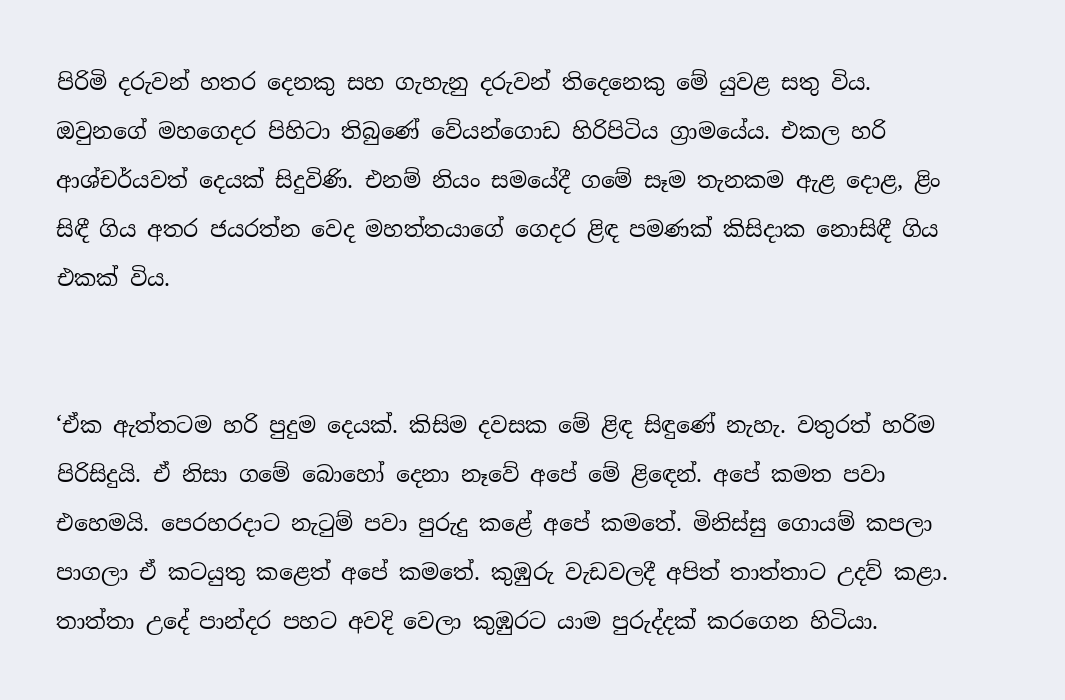පිරිමි දරුවන් හතර දෙනකු සහ ගැහැනු දරුවන් තිදෙනෙකු මේ යුවළ සතු විය. ඔවුනගේ මහගෙදර පිහිටා තිබුණේ වේයන්ගොඩ හිරිපිටිය ග්‍රාමයේය. එකල හරි ආශ්චර්යවත් දෙයක් සිදුවිණි. එනම් නියං සමයේදී ගමේ සෑම තැනකම ඇළ දොළ, ළිං සිඳී ගිය අතර ජයරත්න වෙද මහත්තයාගේ ගෙදර ළිඳ පමණක් කිසිද‌ාක නොසිඳී ගිය එකක් විය.


‘ඒක ඇත්තටම හරි පුදුම දෙයක්. කිසිම දවසක මේ ළිඳ සිඳුණේ නැහැ. වතුරත් හරිම පිරිසිදුයි. ඒ නිසා ගමේ බොහෝ දෙනා නෑවේ අපේ මේ ළිඳෙන්. අපේ කමත පවා එහෙමයි. පෙරහරද‌ාට නැටුම් පවා පුරුදු කළේ අපේ කමතේ. මිනිස්සු ගොයම් කපලා පාගලා ඒ කටයුතු කළෙත් අපේ කමතේ. කුඹුරු වැඩවලදී අපිත් තාත්තාට උදව් කළා. තාත්තා උදේ පාන්දර පහට අවදි වෙලා කුඹුරට යාම පුරුද්දක් කරගෙන හිටියා.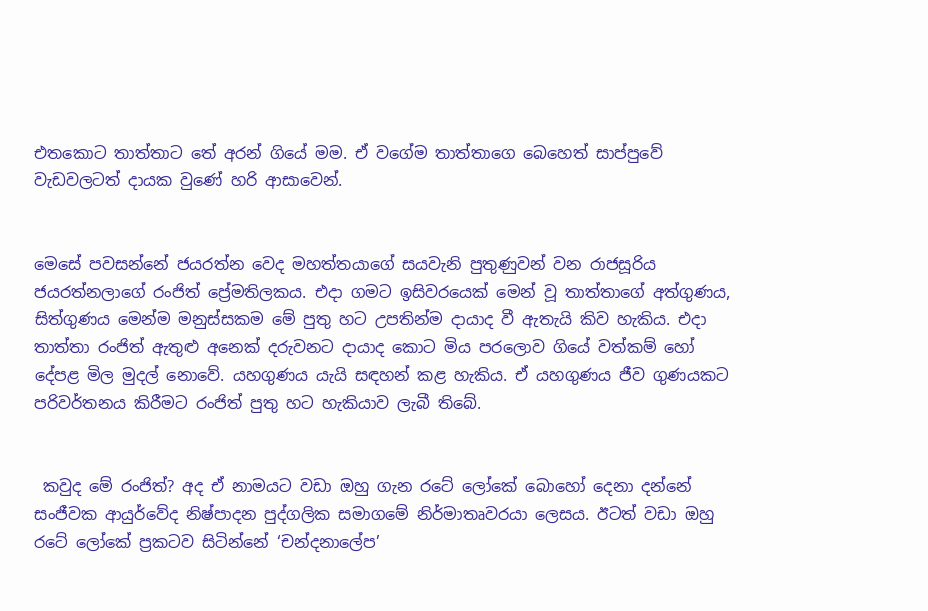එතකොට තාත්තාට තේ අරන් ගියේ මම. ඒ වගේම තාත්තාගෙ බෙහෙත් සාප්පුවේ වැඩවලටත් ද‌ායක වුණේ හරි ආසාවෙන්.


මෙසේ පවසන්නේ ජයරත්න වෙද මහත්තයාගේ සයවැනි පුතුණුවන් වන රාජසූරිය ජයරත්නලාගේ රංජිත් ප්‍රේමතිලකය. එද‌ා ගමට ඉසිවරයෙක් මෙන් වූ තාත්තාගේ අත්ගුණය, සිත්ගුණය මෙන්ම මනුස්සකම මේ පුතු හට උපතින්ම ද‌ායාද වී ඇතැයි කිව හැකිය. එද‌ා තාත්තා රංජිත් ඇතුළු අනෙක් දරුවනට ද‌ායාද කොට මිය පරලොව ගියේ වත්කම් හෝ දේපළ මිල මුදල් නොවේ. යහගුණය යැයි සඳහන් කළ හැකිය. ඒ යහගුණය ජීව ගුණයකට පරිවර්තනය කිරීමට රංජිත් පුතු හට හැකියාව ලැබී තිබේ.


 කවුද මේ රංජිත්? අද ඒ නාමයට වඩා ඔහු ගැන රටේ ලෝකේ බොහෝ දෙනා දන්නේ සංජීවක ආයුර්වේද නිෂ්පාදන පුද්ගලික සමාගමේ නිර්මාතෘවරයා ලෙසය. ඊටත් වඩා ඔහු රටේ ලෝකේ ප්‍රකටව සිටින්නේ ‘චන්දනාලේප’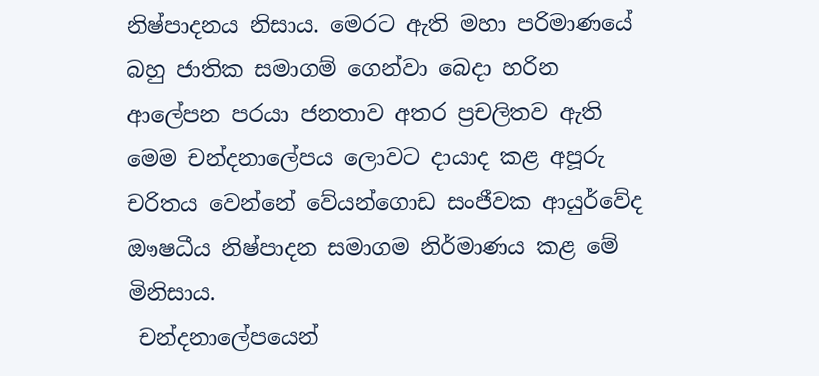නිෂ්පාදනය නිසාය. මෙරට ඇති මහා පරිමාණයේ බහු ජාතික සමාගම් ගෙන්වා බෙදා හරින ආලේපන පරයා ජනතාව අතර ප්‍රචලිතව ඇති මෙම චන්දනාලේපය ලොවට ද‌ායාද කළ අපූරු චරිතය වෙන්නේ වේයන්ගොඩ සංජීවක ආයුර්වේද ඖෂධීය නිෂ්පාදන සමාගම නිර්මාණය කළ මේ මිනිසාය.
 චන්දනාලේපයෙන්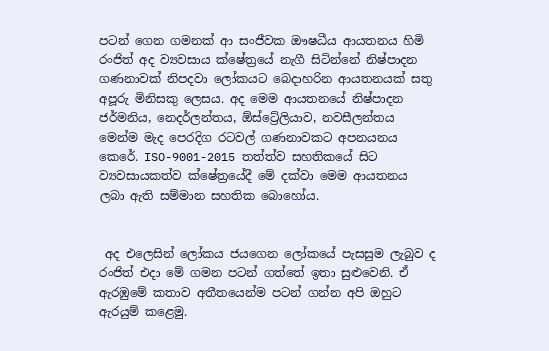පටන් ගෙන ගමනක් ආ සංජීවක ඖෂධීය ආයතනය හිමි රංජිත් අද ව්‍යවසාය ක්ෂේත්‍රයේ නැගී සිටින්නේ නිෂ්පාදන ගණනාවක් නිපදවා ලෝකයට බෙද‌ාහරින ආයතනයක් සතු අපූරු මිනිසකු ලෙසය. අද මෙම ආයතනයේ නිෂ්පාදන ජර්මනිය, නෙදර්ලන්තය, ඕස්ට්‍රේලියාව, නවසීලන්තය මෙන්ම මැද පෙරදිග රටවල් ගණනාවකට අපනයනය කෙරේ. ISO-9001-2015 තත්ත්ව සහතිකයේ සිට ව්‍යවසායකත්ව ක්ෂේත්‍රයේදී මේ දක්වා මෙම ආයතනය ලබා ඇති සම්මාන සහතික බොහෝය.


 අද එලෙසින් ලෝකය ජයගෙන ලෝකයේ පැසසුම ලැබුව ද රංජිත් එද‌ා මේ ගමන පටන් ගත්තේ ඉතා සුළුවෙනි. ඒ ඇරඹුමේ කතාව අතීතයෙන්ම පටන් ගන්න අපි ඔහුට ඇරයුම් කළෙමු.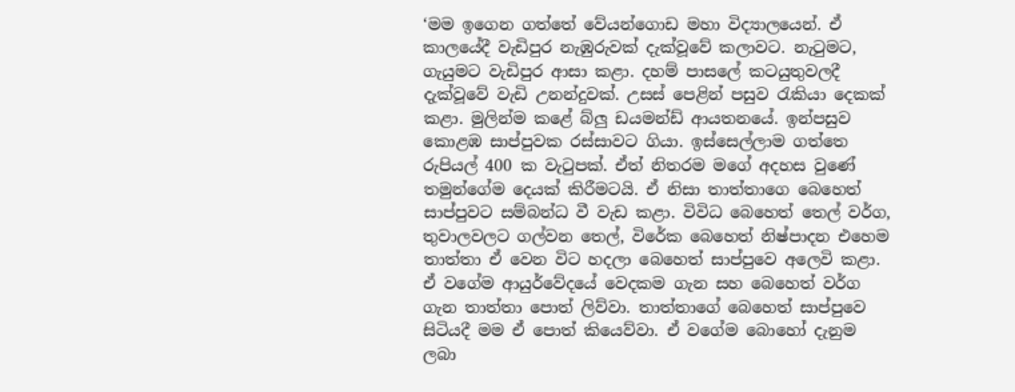‘මම ඉගෙන ගත්තේ වේයන්ගොඩ මහා විද්‍යාලයෙන්. ඒ කාලයේදී වැඩිපුර නැඹුරුවක් දැක්වූවේ කලාවට. නැටුමට, ගැයුමට වැඩිපුර ආසා කළා. දහම් පාසලේ කටයුතුවලදී දැක්වූවේ වැඩි උනන්දුවක්. උසස් පෙළින් පසුව රැකියා දෙකක් කළා. මුලින්ම කළේ බ්ලු ඩයමන්ඩ් ආයතනයේ. ඉන්පසුව කොළඹ සාප්පුවක රස්සාවට ගියා. ඉස්සෙල්ලාම ගත්තෙ රුපියල් 400 ක වැටුපක්. ඒත් නිතරම මගේ අදහස වුණේ තමුන්ගේම දෙයක් කිරීමටයි. ඒ නිසා තාත්තාගෙ බෙහෙත් සාප්පුවට සම්බන්ධ වී වැඩ කළා. විවිධ බෙහෙත් තෙල් වර්ග, තුවාලවලට ගල්වන තෙල්, විරේක බෙහෙත් නිෂ්පාදන එහෙම තාත්තා ඒ වෙන විට හදලා බෙහෙත් සාප්පුවෙ අලෙවි කළා. ඒ වගේම ආයුර්වේදයේ වෙදකම ගැන සහ බෙහෙත් වර්ග ගැන තාත්තා පොත් ලිව්වා. තාත්තාගේ බෙහෙත් සාප්පුවෙ සිටියදී මම ඒ පොත් කියෙව්වා. ඒ වගේම බොහෝ දැනුම ලබා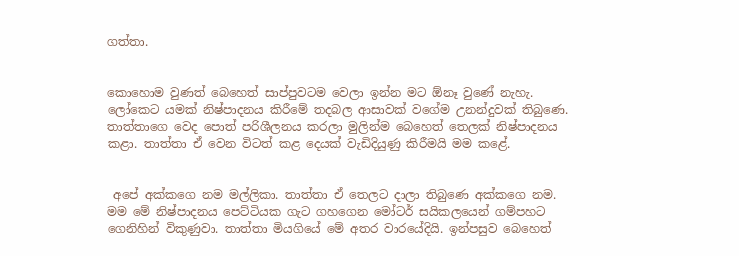ගත්තා.


කොහොම වුණත් බෙහෙත් සාප්පුවටම වෙලා ඉන්න මට ඕනෑ වුණේ නැහැ. ලෝකෙට යමක් නිෂ්පාදනය කිරීමේ තදබල ආසාවක් වගේම උනන්දුවක් තිබුණෙ. තාත්තාගෙ වෙද පොත් පරිශීලනය කරලා මුලින්ම බෙහෙත් තෙලක් නිෂ්පාදනය කළා. තාත්තා ඒ වෙන විටත් කළ දෙයක් වැඩිදියුණු කිරීමයි මම කළේ.


 අපේ අක්කගෙ නම මල්ලිකා. තාත්තා ඒ තෙලට ද‌ාලා තිබුණෙ අක්කගෙ නම. මම මේ නිෂ්පාදනය පෙට්ටියක ගැට ගහගෙන මෝටර් සයිකලයෙන් ගම්පහට ගෙනිහින් විකුණුවා. තාත්තා මියගියේ මේ අතර වාරයේදියි. ඉන්පසුව බෙහෙත්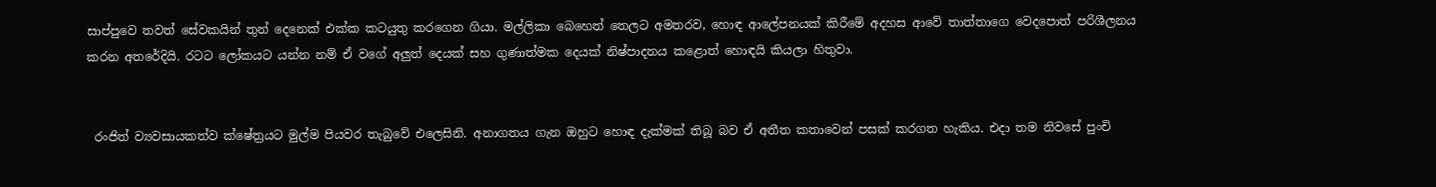සාප්පුවෙ තවත් සේවකයින් තුන් දෙනෙක් එක්ක කටයුතු කරගෙන ගියා. මල්ලිකා බෙහෙත් තෙලට අමතරව, හොඳ ආලේපනයක් කිරීමේ අදහස ආවේ තාත්තාගෙ වෙදපොත් පරිශීලනය කරන අතරේදියි. රටට ලෝකයට යන්න නම් ඒ වගේ අලුත් දෙයක් සහ ගුණාත්මක දෙයක් නිෂ්පාදනය කළොත් හොඳයි කියලා හිතුවා.


 රංජිත් ව්‍යවසායකත්ව ක්ෂේත්‍රයට මුල්ම පියවර තැබුවේ එලෙසිනි. අනාගතය ගැන ඔහුට හොඳ දැක්මක් තිබූ බව ඒ අතීත කතාවෙන් පසක් කරගත හැකිය. එද‌ා තම නිවසේ පුංචි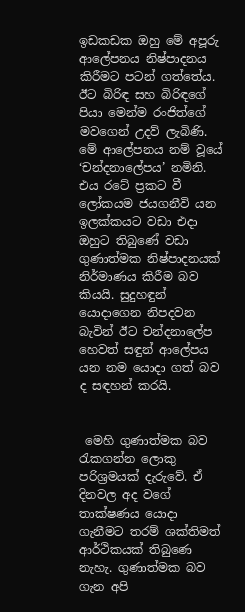ඉඩකඩක ඔහු මේ අපූරු ආලේපනය නිෂ්පාදනය කිරීමට පටන් ගත්තේය. ඊට බිරිඳ සහ බිරිඳගේ පියා මෙන්ම රංජිත්ගේ මවගෙන් උදව් ලැබිණි. මේ ආලේපනය නම් වූයේ ‘චන්දනාලේපය’ නමිනි. එය රටේ ප්‍රකට වී ලෝකයම ජයගනීවි යන ඉලක්කයට වඩා එද‌ා ඔහුට තිබුණේ වඩා ගුණාත්මක නිෂ්පාදනයක් නිර්මාණය කිරීම බව කියයි. සුදුහඳුන් යොද‌ාගෙන නිපදවන බැවින් ඊට චන්දනාලේප හෙවත් සඳුන් ආලේපය යන නම යොද‌ා ගත් බව ද සඳහන් කරයි.


 මෙහි ගුණාත්මක බව රැකගන්න ලොකු පරිශ්‍රමයක් දැරුවේ. ඒ දිනවල අද වගේ තාක්ෂණය යොද‌ා ගැනීමට තරම් ශක්තිමත් ආර්ථිකයක් තිබුණෙ නැහැ. ගුණාත්මක බව ගැන අපි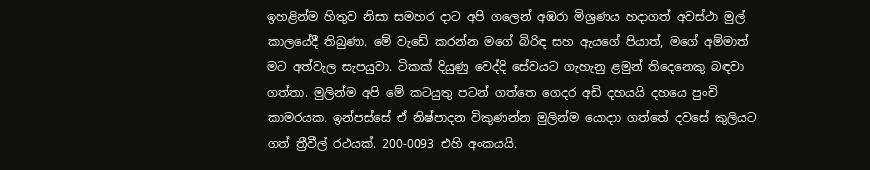ඉහළින්ම හිතුව නිසා සමහර ද‌ාට අපි ගලෙන් අඹරා මිශ්‍රණය හද‌ාගත් අවස්ථා මුල් කාලයේදී තිබුණා. මේ වැඩේ කරන්න මගේ බිරිඳ සහ ඇයගේ පියාත්, මගේ අම්මාත් මට අත්වැල සැපයුවා. ටිකක් දියුණු වෙද්දි සේවයට ගැහැනු ළමුන් තිදෙනෙකු බඳවා ගත්තා. මුලින්ම අපි මේ කටයුතු පටන් ගත්තෙ ගෙදර අඩි දහයයි දහයෙ පුංචි කාමරයක. ඉන්පස්සේ ඒ නිෂ්පාදන විකුණන්න මුලින්ම යොදා‌ා ගත්තේ දවසේ කුලියට ගත් ත්‍රීවීල් රථයක්. 200-0093 එහි අංකයයි.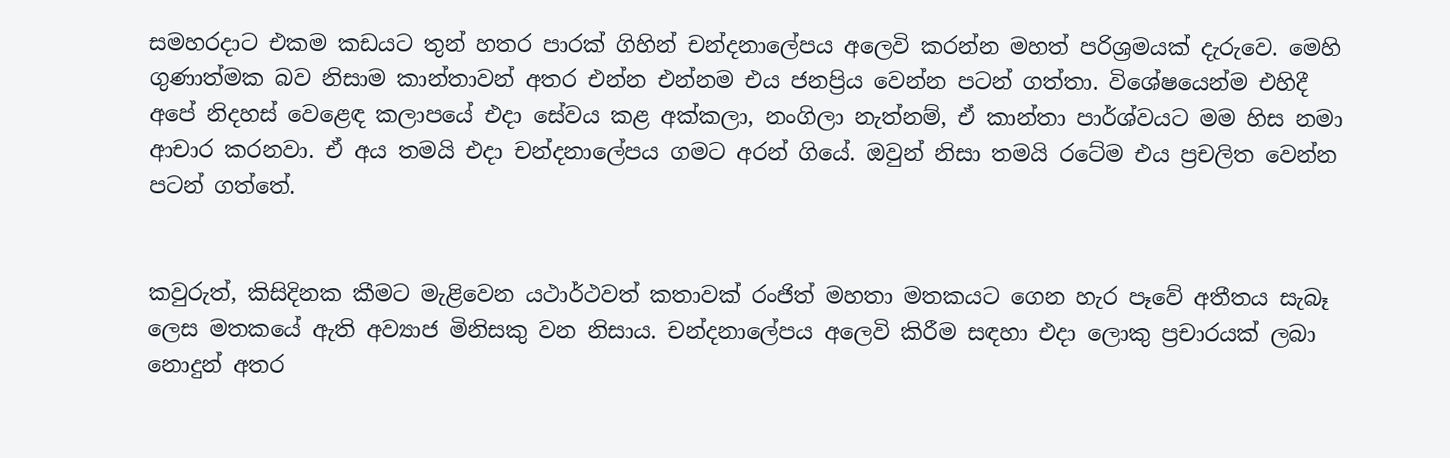සමහරද‌ාට එකම කඩයට තුන් හතර පාරක් ගිහින් චන්දනාලේපය අලෙවි කරන්න මහත් පරිශ්‍රමයක් දැරුවෙ. මෙහි ගුණාත්මක බව නිසාම කාන්තාවන් අතර එන්න එන්නම එය ජනප්‍රිය වෙන්න පටන් ගත්තා. විශේෂයෙන්ම එහිදී අපේ නිදහස් වෙළෙඳ කලාපයේ එද‌ා සේවය කළ අක්කලා, නංගිලා නැත්නම්, ඒ කාන්තා පාර්ශ්වයට මම හිස නමා ආචාර කරනවා. ඒ අය තමයි එද‌ා චන්දනාලේපය ගමට අරන් ගියේ. ඔවුන් නිසා තමයි රටේම එය ප්‍රචලිත වෙන්න පටන් ගත්තේ.


කවුරුත්, කිසිදිනක කීමට මැළිවෙන යථාර්ථවත් කතාවක් රංජිත් මහතා මතකයට ගෙන හැර පෑවේ අතීතය සැබෑ ලෙස මතකයේ ඇති අව්‍යාජ මිනිසකු වන නිසාය. චන්දනාලේපය අලෙවි කිරීම සඳහා එද‌ා ලොකු ප්‍රචාරයක් ලබා නොදුන් අතර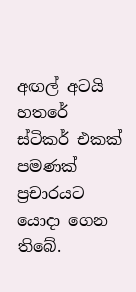අඟල් අටයි හතරේ ස්ටිකර් එකක් පමණක් ප්‍රචාරයට යොද‌ා ගෙන තිබේ.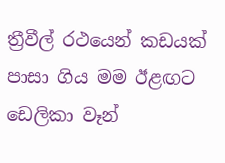ත්‍රීවීල් රථයෙන් කඩයක් පාසා ගිය මම ඊළඟට ඩෙලිකා වෑන්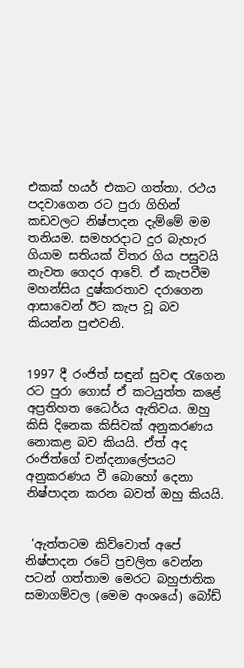එකක් හයර් එකට ගත්තා. රථය පදවාගෙන රට පුරා ගිහින් කඩවලට නිෂ්පාදන දැම්මේ මම තනියම. සමහරද‌ාට දුර බැහැර ගියාම සතියක් විතර ගිය පසුවයි නැවත ගෙදර ආවේ. ඒ කැපවීම මහන්සිය දුෂ්කරතාව දරාගෙන ආසාවෙන් ඊට කැප වූ බව කියන්න පුළුවනි.


1997 දී රංජිත් සඳුන් සුවඳ රැගෙන රට පුරා ගොස් ඒ කටයුත්ත කළේ අප්‍රතිහත ධෛර්ය ඇතිවය. ඔහු කිසි දිනෙක කිසිවක් අනුකරණය නොකළ බව කියයි. ඒත් අද රංජිත්ගේ චන්දනාලේපයට අනුකරණය වී බොහෝ දෙනා නිෂ්පාදන කරන බවත් ඔහු කියයි.


 ‘ඇත්තටම කිව්වොත් අපේ නිෂ්පාදන රටේ ප්‍රචලිත වෙන්න පටන් ගත්තාම මෙරට බහුජාතික සමාගම්වල (මෙම අංශයේ) බෝඩ්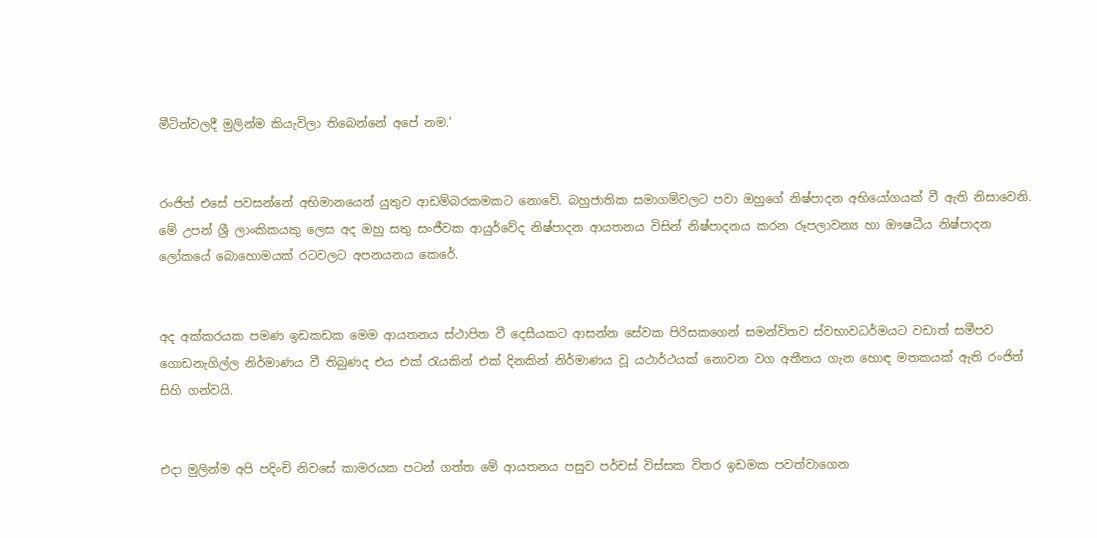මීටින්වලදී මුලින්ම කියැවිලා තිබෙන්නේ අපේ නම.’


රංජිත් එසේ පවසන්නේ අභිමානයෙන් යුතුව ආඩම්බරකමකට නොවේ. බහුජාතික සමාගම්වලට පවා ඔහුගේ නිෂ්පාදන අභියෝගයක් වී ඇති නිසාවෙනි. මේ උපන් ශ්‍රී ලාංකිකයකු ලෙස අද ඔහු සතු සංජීවක ආයුර්වේද නිෂ්පාදන ආයතනය විසින් නිෂ්පාදනය කරන රූපලාවන්‍ය හා ඖෂධීය නිෂ්පාදන ලෝකයේ බොහොමයක් රටවලට අපනයනය කෙරේ.


අද අක්කරයක පමණ ඉඩකඩක මෙම ආයතනය ස්ථාපිත වී දෙසීයකට ආසන්න සේවක පිරිසකගෙන් සමන්විතව ස්වභාවධර්මයට වඩාත් සමීපව ගොඩනැගිල්ල නිර්මාණය වී තිබුණද එය එක් රැයකින් එක් දිනකින් නිර්මාණය වූ යථාර්ථයක් නොවන වග අතීතය ගැන හොඳ මතකයක් ඇති රංජිත් සිහි ගන්වයි.


එද‌ා මුලින්ම අපි පදිංචි නිවසේ කාමරයක පටන් ගත්ත මේ ආයතනය පසුව පර්චස් විස්සක විතර ඉඩමක පවත්වාගෙන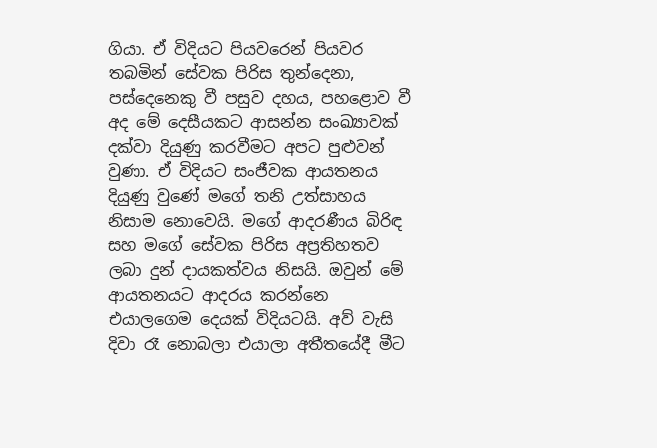ගියා. ඒ විදියට පියවරෙන් පියවර තබමින් සේවක පිරිස තුන්දෙනා, පස්දෙනෙකු වී පසුව දහය, පහළොව වී අද මේ දෙසීයකට ආසන්න සංඛ්‍යාවක් දක්වා දියුණු කරවීමට අපට පුළුවන් වුණා. ඒ විදියට සංජීවක ආයතනය දියුණු වුණේ මගේ තනි උත්සාහය නිසාම නොවෙයි. මගේ ආදරණීය බිරිඳ සහ මගේ සේවක පිරිස අප්‍රතිහතව ලබා දුන් ද‌ායකත්වය නිසයි. ඔවුන් මේ ආයතනයට ආදරය කරන්නෙ එයාලගෙම දෙයක් විදියටයි. අව් වැසි දිවා රෑ නොබලා එයාලා අතීතයේදී මීට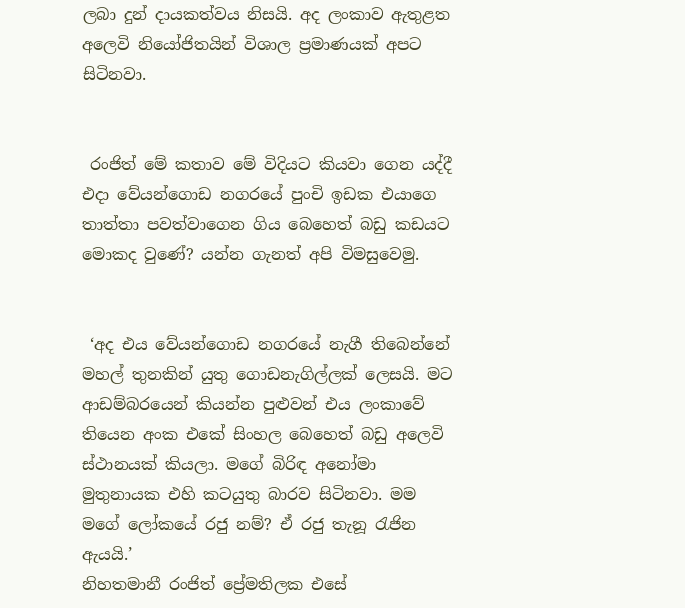ලබා දුන් ද‌ායකත්වය නිසයි. අද ලංකාව ඇතුළත අලෙවි නියෝජිතයින් විශාල ප්‍රමාණයක් අපට සිටිනවා.


 රංජිත් මේ කතාව මේ විදියට කියවා ගෙන යද්දී එද‌ා වේයන්ගොඩ නගරයේ පුංචි ඉඩක එයාගෙ තාත්තා පවත්වාගෙන ගිය බෙහෙත් බඩු කඩයට මොකද වුණේ? යන්න ගැනත් අපි විමසුවෙමු.


 ‘අද එය වේයන්ගොඩ නගරයේ නැගී තිබෙන්නේ මහල් තුනකින් යුතු ගොඩනැගිල්ලක් ලෙසයි. මට ආඩම්බරයෙන් කියන්න පුළුවන් එය ලංකාවේ තියෙන අංක එකේ සිංහල බෙහෙත් බඩු අලෙවි ස්ථානයක් කියලා. මගේ බිරිඳ අනෝමා මුතුනායක එහි කටයුතු බාරව සිටිනවා. මම මගේ ලෝකයේ රජු නම්? ඒ රජු තැනූ රැජින ඇයයි.’
නිහතමානී රංජිත් ප්‍රේමතිලක එසේ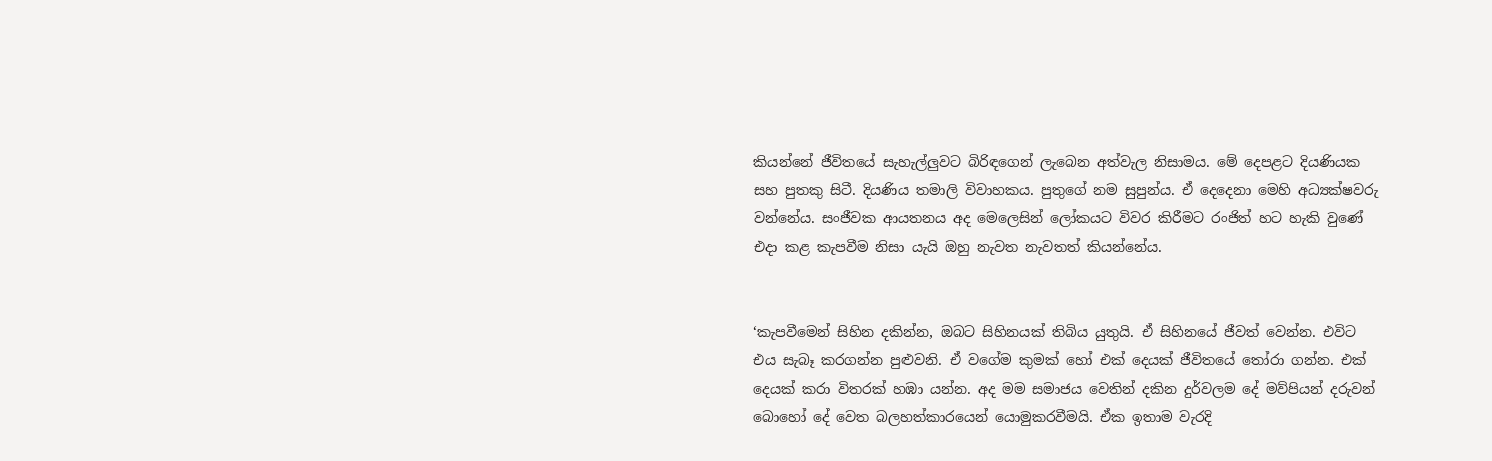කියන්නේ ජීවිතයේ සැහැල්ලුවට බිරිඳගෙන් ලැබෙන අත්වැල නිසාමය. මේ දෙපළට දියණියක සහ පුතකු සිටී. දියණිය තමාලි විවාහකය. පුතුගේ නම සුපුන්ය. ඒ දෙදෙනා මෙහි අධ්‍යක්ෂවරු වන්නේය. සංජීවක ආයතනය අද මෙලෙසින් ලෝකයට විවර කිරීමට රංජිත් හට හැකි වුණේ එද‌ා කළ කැපවීම නිසා යැයි ඔහු නැවත නැවතත් කියන්නේය.


‘කැපවීමෙන් සිහින දකින්න, ඔබට සිහිනයක් තිබිය යුතුයි. ඒ සිහිනයේ ජීවත් වෙන්න. එවිට එය සැබෑ කරගන්න පුළුවනි. ඒ වගේම කුමක් හෝ එක් දෙයක් ජීවිතයේ තෝරා ගන්න. එක් දෙයක් කරා විතරක් හඹා යන්න. අද මම සමාජය වෙතින් දකින දුර්වලම දේ මව්පියන් දරුවන් බොහෝ දේ වෙත බලහත්කාරයෙන් යොමුකරවීමයි. ඒක ඉතාම වැරදි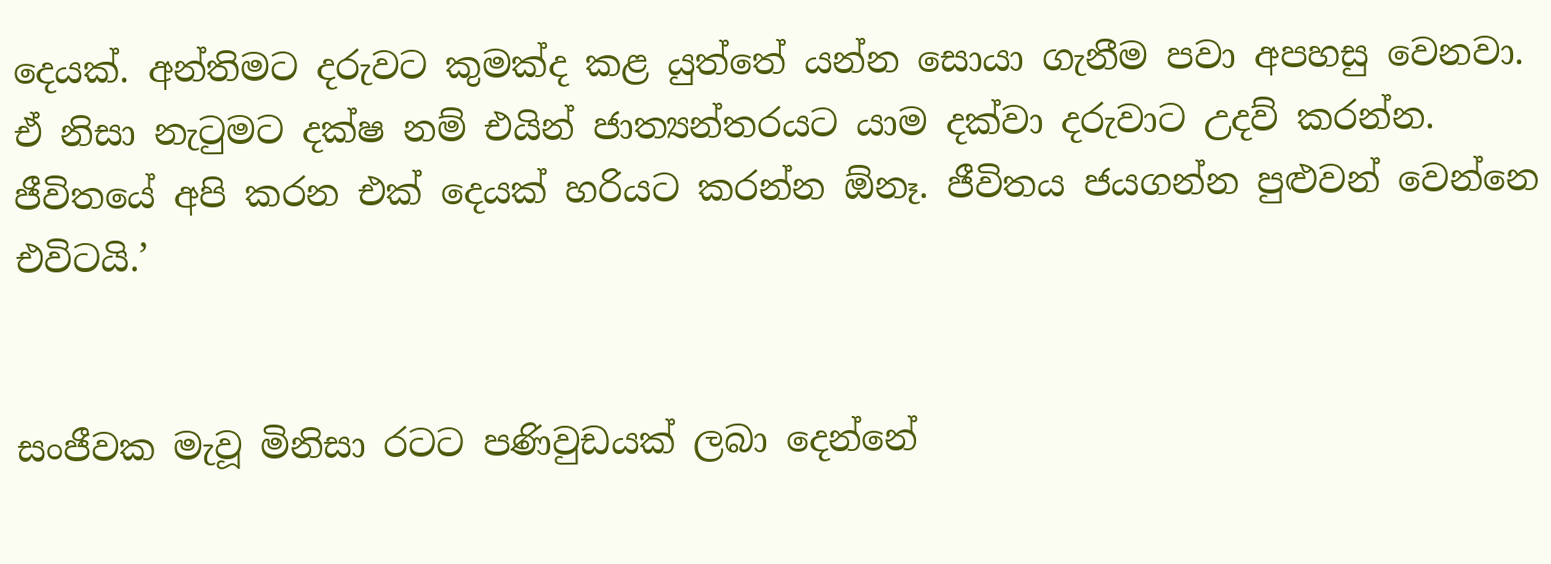දෙයක්. අන්තිමට දරුවට කුමක්ද කළ යුත්තේ යන්න සොයා ගැනීම පවා අපහසු වෙනවා. ඒ නිසා නැටුමට දක්ෂ නම් එයින් ජාත්‍යන්තරයට යාම දක්වා දරුවාට උදව් කරන්න. ජීවිතයේ අපි කරන එක් දෙයක් හරියට කරන්න ඕනෑ. ජීවිතය ජයගන්න පුළුවන් වෙන්නෙ එවිටයි.’


සංජීවක මැවූ මිනිසා රටට පණිවුඩයක් ලබා දෙන්නේ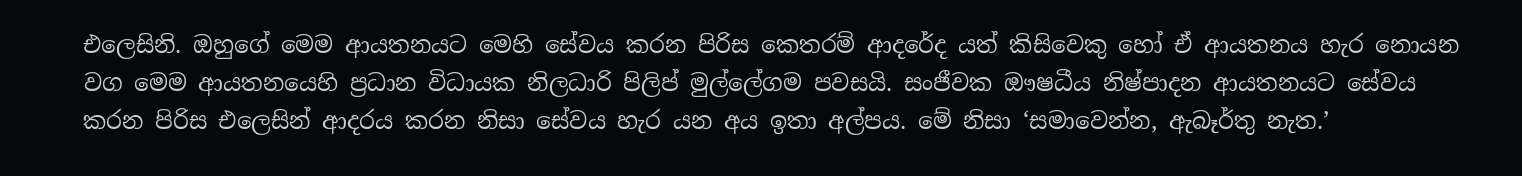එලෙසිනි. ඔහුගේ මෙම ආයතනයට මෙහි සේවය කරන පිරිස කෙතරම් ආදරේද යත් කිසිවෙකු හෝ ඒ ආයතනය හැර නොයන වග මෙම ආයතනයෙහි ප්‍රධාන විධායක නිලධාරි පිලිප් මුල්ලේගම පවසයි. සංජීවක ඖෂධීය නිෂ්පාදන ආයතනයට සේවය කරන පිරිස එලෙසින් ආදරය කරන නිසා සේවය හැර යන අය ඉතා අල්පය. මේ නිසා ‘සමාවෙන්න, ඇබෑර්තු නැත.’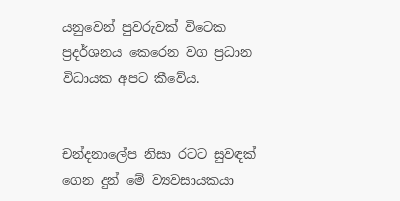යනුවෙන් පුවරුවක් විටෙක ප්‍රදර්ශනය කෙරෙන වග ප්‍රධාන විධායක අපට කීවේය.


චන්දනාලේප නිසා රටට සුවඳක් ගෙන දුන් මේ ව්‍යවසායකයා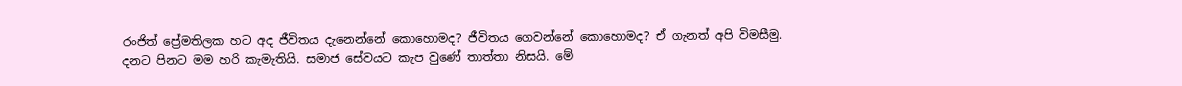රංජිත් ප්‍රේමතිලක හට අද ජීවිතය දැනෙන්නේ කොහොමද? ජීවිතය ගෙවන්නේ කොහොමද? ඒ ගැනත් අපි විමසීමු.
දනට පිනට මම හරි කැමැතියි. සමාජ සේවයට කැප වුණේ තාත්තා නිසයි. මේ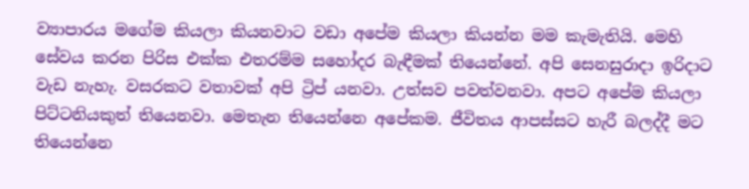ව්‍යාපාරය මගේම කියලා කියනවාට වඩා අපේම කියලා කියන්න මම කැමැතියි. මෙහි සේවය කරන පිරිස එක්ක එතරම්ම සහෝදර බැඳීමක් තියෙන්නේ. අපි සෙනසුරාදා ඉරිද‌ාට වැඩ නැහැ. වසරකට වතාවක් අපි ට්‍රිප් යනවා. උත්සව පවත්වනවා. අපට අපේම කියලා පිට්ටනියකුත් තියෙනවා. මෙතැන තියෙන්නෙ අපේකම. ජීවිතය ආපස්සට හැරී බලද්දී මට තියෙන්නෙ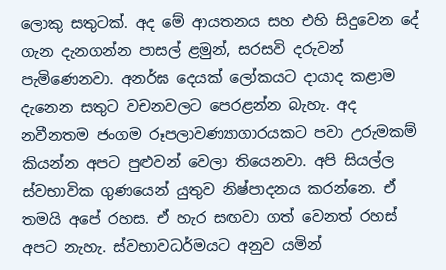ලොකු සතුටක්. අද මේ ආයතනය සහ එහි සිදුවෙන දේ ගැන දැනගන්න පාසල් ළමුන්, සරසවි දරුවන් පැමිණෙනවා. අනර්ඝ දෙයක් ලෝකයට ද‌ායාද කළාම දැනෙන සතුට වචනවලට පෙරළන්න බැහැ. අද නවීනතම ජංගම රූපලාවණ්‍යාගාරයකට පවා උරුමකම් කියන්න අපට පුළුවන් වෙලා තියෙනවා. අපි සියල්ල ස්වභාවික ගුණයෙන් යුතුව නිෂ්පාදනය කරන්නෙ. ඒ තමයි අපේ රහස. ඒ හැර සඟවා ගත් වෙනත් රහස් අපට නැහැ. ස්වභාවධර්මයට අනුව යමින්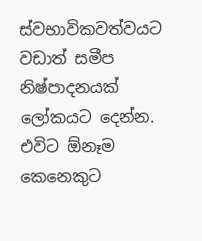ස්වභාවිකවත්වයට වඩාත් සමීප නිෂ්පාදනයක් ලෝකයට දෙන්න. එවිට ඕනෑම කෙනෙකුට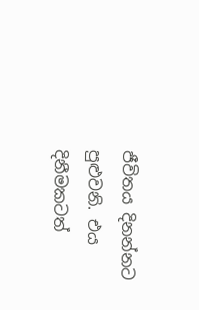ජීවිතය දිනන්නට පුළුවනි. එය දිනීමකටත්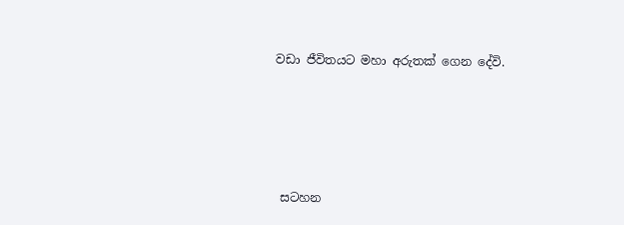වඩා ජීවිතයට මහා අරුතක් ගෙන දේවි.





 සටහන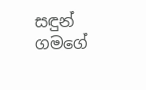සඳුන් ගමගේ